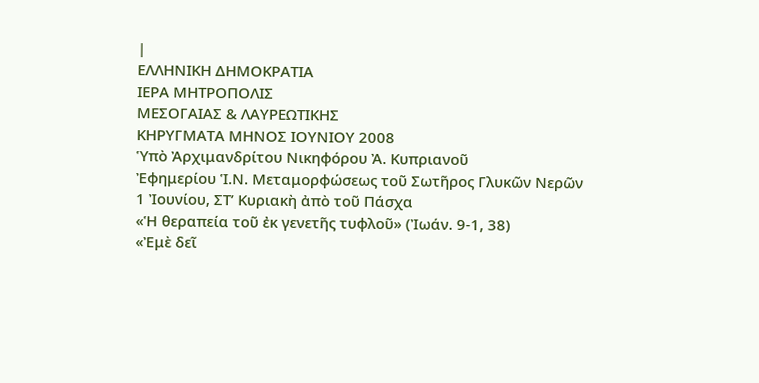|
ΕΛΛΗΝΙΚΗ ΔΗΜΟΚΡΑΤΙΑ
ΙΕΡΑ ΜΗΤΡΟΠΟΛΙΣ
ΜΕΣΟΓΑΙΑΣ & ΛΑΥΡΕΩΤΙΚΗΣ
ΚΗΡΥΓΜΑΤΑ ΜΗΝΟΣ ΙΟΥΝΙΟΥ 2008
Ὑπὸ Ἀρχιμανδρίτου Νικηφόρου Ἀ. Κυπριανοῦ
Ἐφημερίου Ἱ.Ν. Μεταμορφώσεως τοῦ Σωτῆρος Γλυκῶν Νερῶν
1 Ἰουνίου, ΣΤ’ Κυριακὴ ἀπὸ τοῦ Πάσχα
«Ἡ θεραπεία τοῦ ἐκ γενετῆς τυφλοῦ» (Ἰωάν. 9-1, 38)
«Ἐμὲ δεῖ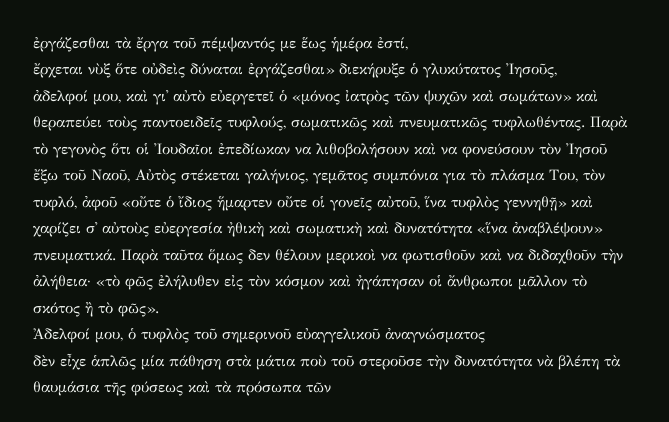ἐργάζεσθαι τὰ ἔργα τοῦ πέμψαντός με ἕως ἡμέρα ἐστί,
ἔρχεται νὺξ ὅτε οὐδεὶς δύναται ἐργάζεσθαι» διεκήρυξε ὁ γλυκύτατος Ἰησοῦς,
ἀδελφοί μου, καὶ γι᾿ αὐτὸ εὐεργετεῖ ὁ «μόνος ἰατρὸς τῶν ψυχῶν καὶ σωμάτων» καὶ
θεραπεύει τοὺς παντοειδεῖς τυφλούς, σωματικῶς καὶ πνευματικῶς τυφλωθέντας. Παρὰ
τὸ γεγονὸς ὅτι οἱ Ἰουδαῖοι ἐπεδίωκαν να λιθοβολήσουν καὶ να φονεύσουν τὸν Ἰησοῦ
ἔξω τοῦ Ναοῦ, Αὐτὸς στέκεται γαλήνιος, γεμᾶτος συμπόνια για τὸ πλάσμα Του, τὸν
τυφλό, ἀφοῦ «οὔτε ὁ ἴδιος ἥμαρτεν οὔτε οἱ γονεῖς αὐτοῦ, ἵνα τυφλὸς γεννηθῇ» καὶ
χαρίζει σ᾿ αὐτοὺς εὐεργεσία ἠθικὴ καὶ σωματικὴ καὶ δυνατότητα «ἵνα ἀναβλέψουν»
πνευματικά. Παρὰ ταῦτα ὅμως δεν θέλουν μερικοὶ να φωτισθοῦν καὶ να διδαχθοῦν τὴν
ἀλήθεια· «τὸ φῶς ἐλήλυθεν εἰς τὸν κόσμον καὶ ἠγάπησαν οἱ ἄνθρωποι μᾶλλον τὸ
σκότος ἢ τὸ φῶς».
Ἀδελφοί μου, ὁ τυφλὸς τοῦ σημερινοῦ εὐαγγελικοῦ ἀναγνώσματος
δὲν εἶχε ἁπλῶς μία πάθηση στὰ μάτια ποὺ τοῦ στεροῦσε τὴν δυνατότητα νὰ βλέπη τὰ
θαυμάσια τῆς φύσεως καὶ τὰ πρόσωπα τῶν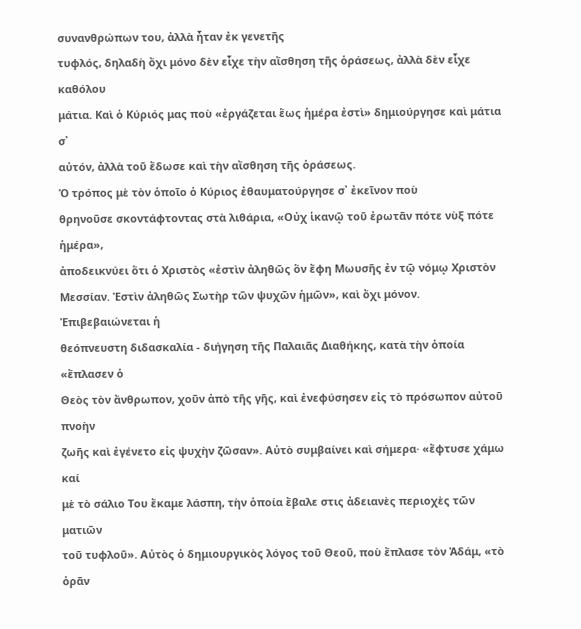συνανθρώπων του, ἀλλὰ ἦταν ἐκ γενετῆς
τυφλός, δηλαδὴ ὄχι μόνο δὲν εἶχε τὴν αἴσθηση τῆς ὁράσεως, ἀλλὰ δὲν εἶχε καθόλου
μάτια. Καὶ ὁ Κύριός μας ποὺ «ἐργάζεται ἕως ἡμέρα ἐστὶ» δημιούργησε καὶ μάτια σ᾿
αὐτόν, ἀλλὰ τοῦ ἔδωσε καὶ τὴν αἴσθηση τῆς ὁράσεως.
Ὁ τρόπος μὲ τὸν ὁποῖο ὁ Κύριος ἐθαυματούργησε σ᾿ ἐκεῖνον ποὺ
θρηνοῦσε σκοντάφτοντας στὰ λιθάρια, «Οὐχ ἱκανῷ τοῦ ἐρωτᾶν πότε νὺξ πότε ἡμέρα»,
ἀποδεικνύει ὅτι ὁ Χριστὸς «ἐστὶν ἀληθῶς ὃν ἔφη Μωυσῆς ἐν τῷ νόμῳ Χριστὸν
Μεσσίαν. Ἐστὶν ἀληθῶς Σωτὴρ τῶν ψυχῶν ἡμῶν», καὶ ὄχι μόνον. Ἐπιβεβαιώνεται ἡ
θεόπνευστη διδασκαλία - διήγηση τῆς Παλαιᾶς Διαθήκης, κατὰ τὴν ὁποία «ἔπλασεν ὁ
Θεὸς τὸν ἄνθρωπον, χοῦν ἀπὸ τῆς γῆς, καὶ ἐνεφύσησεν εἰς τὸ πρόσωπον αὐτοῦ πνοὴν
ζωῆς καὶ ἐγένετο εἰς ψυχὴν ζῶσαν». Αὐτὸ συμβαίνει καὶ σήμερα· «ἔφτυσε χάμω καί
μὲ τὸ σάλιο Του ἔκαμε λάσπη, τὴν ὁποία ἔβαλε στις ἀδειανὲς περιοχὲς τῶν ματιῶν
τοῦ τυφλοῦ». Αὐτὸς ὁ δημιουργικὸς λόγος τοῦ Θεοῦ, ποὺ ἔπλασε τὸν Ἀδάμ, «τὸ ὁρᾶν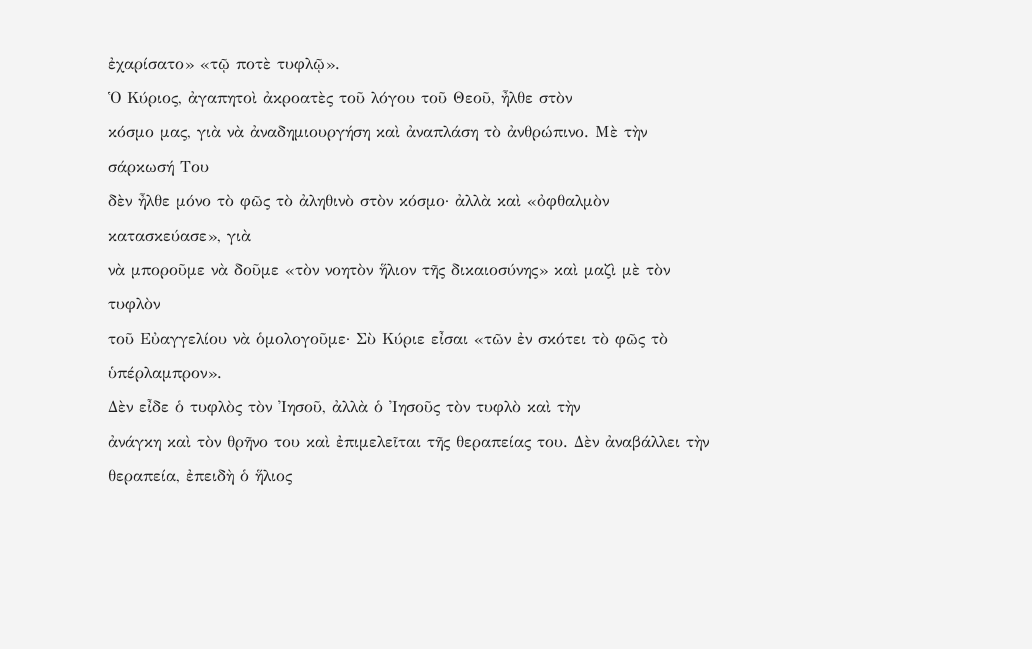ἐχαρίσατο» «τῷ ποτὲ τυφλῷ».
Ὁ Κύριος, ἀγαπητοὶ ἀκροατὲς τοῦ λόγου τοῦ Θεοῦ, ἦλθε στὸν
κόσμο μας, γιὰ νὰ ἀναδημιουργήση καὶ ἀναπλάση τὸ ἀνθρώπινο. Μὲ τὴν σάρκωσή Του
δὲν ἦλθε μόνο τὸ φῶς τὸ ἀληθινὸ στὸν κόσμο· ἀλλὰ καὶ «ὀφθαλμὸν κατασκεύασε», γιὰ
νὰ μποροῦμε νὰ δοῦμε «τὸν νοητὸν ἥλιον τῆς δικαιοσύνης» καὶ μαζὶ μὲ τὸν τυφλὸν
τοῦ Εὐαγγελίου νὰ ὁμολογοῦμε· Σὺ Κύριε εἶσαι «τῶν ἐν σκότει τὸ φῶς τὸ
ὑπέρλαμπρον».
Δὲν εἶδε ὁ τυφλὸς τὸν Ἰησοῦ, ἀλλὰ ὁ Ἰησοῦς τὸν τυφλὸ καὶ τὴν
ἀνάγκη καὶ τὸν θρῆνο του καὶ ἐπιμελεῖται τῆς θεραπείας του. Δὲν ἀναβάλλει τὴν
θεραπεία, ἐπειδὴ ὁ ἥλιος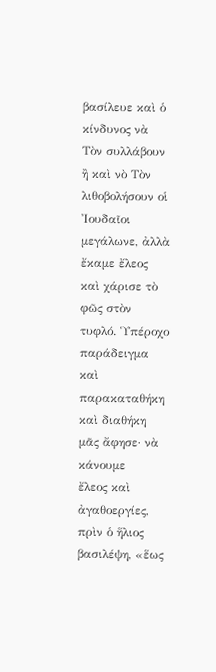βασίλευε καὶ ὁ κίνδυνος νὰ Τὸν συλλάβουν ἢ καὶ νὸ Τὸν
λιθοβολήσουν οἱ Ἰουδαῖοι μεγάλωνε, ἀλλὰ ἔκαμε ἔλεος καὶ χάρισε τὸ φῶς στὸν
τυφλό. Ὑπέροχο παράδειγμα καὶ παρακαταθήκη καὶ διαθήκη μᾶς ἄφησε· νὰ κάνουμε
ἔλεος καὶ ἀγαθοεργίες, πρὶν ὁ ἥλιος βασιλέψη, «ἕως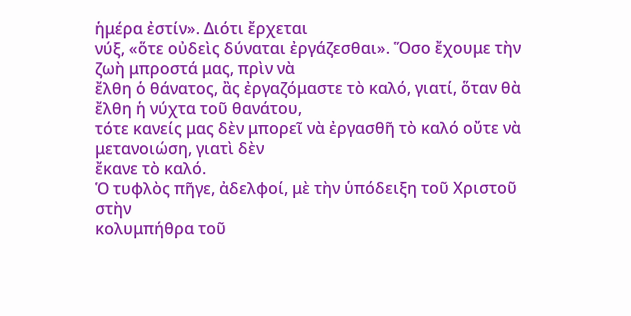ἡμέρα ἐστίν». Διότι ἔρχεται
νύξ, «ὅτε οὐδεὶς δύναται ἐργάζεσθαι». Ὅσο ἔχουμε τὴν ζωὴ μπροστά μας, πρὶν νὰ
ἔλθη ὁ θάνατος, ἂς ἐργαζόμαστε τὸ καλό, γιατί, ὅταν θὰ ἔλθη ἡ νύχτα τοῦ θανάτου,
τότε κανείς μας δὲν μπορεῖ νὰ ἐργασθῆ τὸ καλό οὔτε νὰ μετανοιώση, γιατὶ δὲν
ἔκανε τὸ καλό.
Ὁ τυφλὸς πῆγε, ἀδελφοί, μὲ τὴν ὑπόδειξη τοῦ Χριστοῦ στὴν
κολυμπήθρα τοῦ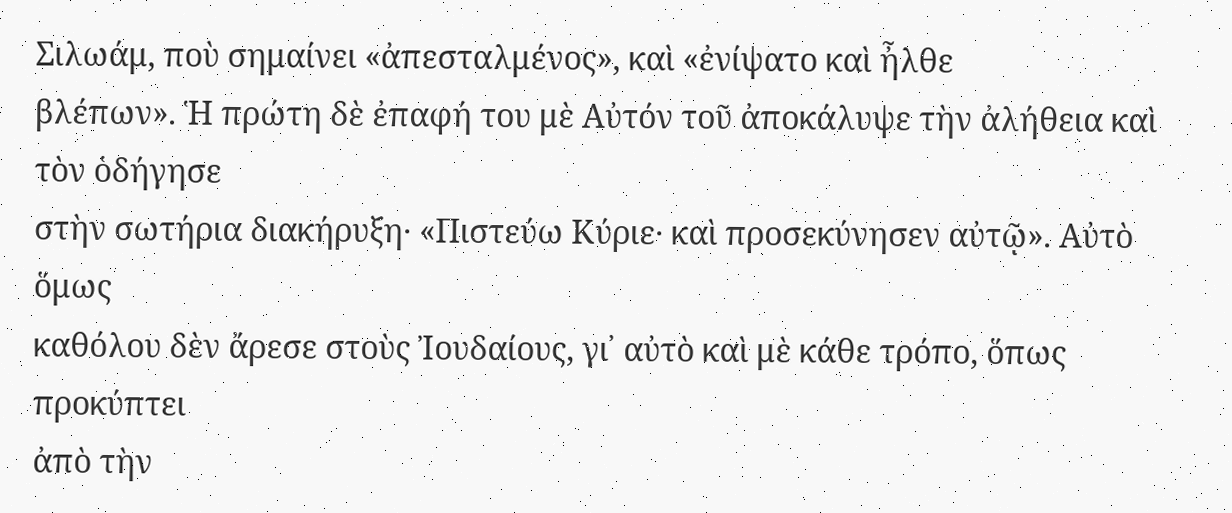Σιλωάμ, ποὺ σημαίνει «ἀπεσταλμένος», καὶ «ἐνίψατο καὶ ἦλθε
βλέπων». Ἡ πρώτη δὲ ἐπαφή του μὲ Αὐτόν τοῦ ἀποκάλυψε τὴν ἀλήθεια καὶ τὸν ὁδήγησε
στὴν σωτήρια διακήρυξη· «Πιστεύω Κύριε· καὶ προσεκύνησεν αὐτῷ». Αὐτὸ ὅμως
καθόλου δὲν ἄρεσε στοὺς Ἰουδαίους, γι᾿ αὐτὸ καὶ μὲ κάθε τρόπο, ὅπως προκύπτει
ἀπὸ τὴν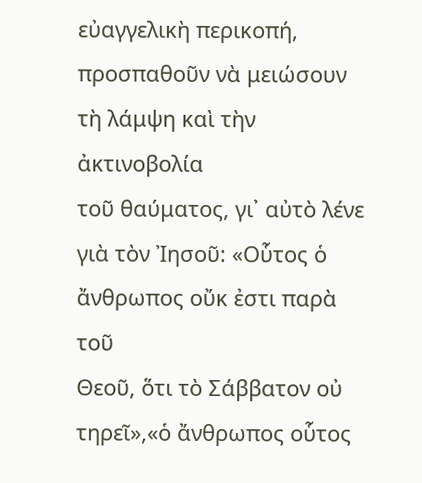εὐαγγελικὴ περικοπή, προσπαθοῦν νὰ μειώσουν τὴ λάμψη καὶ τὴν ἀκτινοβολία
τοῦ θαύματος, γι᾿ αὐτὸ λένε γιὰ τὸν Ἰησοῦ: «Οὗτος ὁ ἄνθρωπος οὔκ ἐστι παρὰ τοῦ
Θεοῦ, ὅτι τὸ Σάββατον οὐ τηρεῖ»,«ὁ ἄνθρωπος οὗτος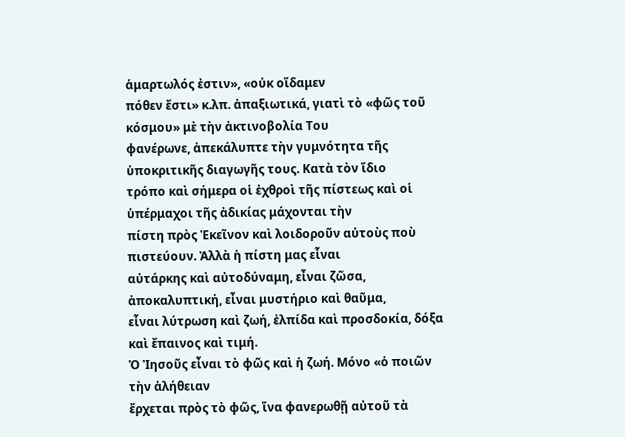ἁμαρτωλός ἐστιν», «οὐκ οἴδαμεν
πόθεν ἔστι» κ.λπ. ἀπαξιωτικά, γιατὶ τὸ «φῶς τοῦ κόσμου» μὲ τὴν ἀκτινοβολία Του
φανέρωνε, ἀπεκάλυπτε τὴν γυμνότητα τῆς ὑποκριτικῆς διαγωγῆς τους. Κατὰ τὸν ἴδιο
τρόπο καὶ σήμερα οἱ ἐχθροὶ τῆς πίστεως καὶ οἱ ὑπέρμαχοι τῆς ἀδικίας μάχονται τὴν
πίστη πρὸς Ἐκεῖνον καὶ λοιδοροῦν αὐτοὺς ποὺ πιστεύουν. Ἀλλὰ ἡ πίστη μας εἶναι
αὐτάρκης καὶ αὐτοδύναμη, εἶναι ζῶσα, ἀποκαλυπτική, εἶναι μυστήριο καὶ θαῦμα,
εἶναι λύτρωση καὶ ζωή, ἐλπίδα καὶ προσδοκία, δόξα καὶ ἔπαινος καὶ τιμή.
Ὁ Ἰησοῦς εἶναι τὸ φῶς καὶ ἡ ζωή. Μόνο «ὁ ποιῶν τὴν ἀλήθειαν
ἔρχεται πρὸς τὸ φῶς, ἵνα φανερωθῇ αὐτοῦ τὰ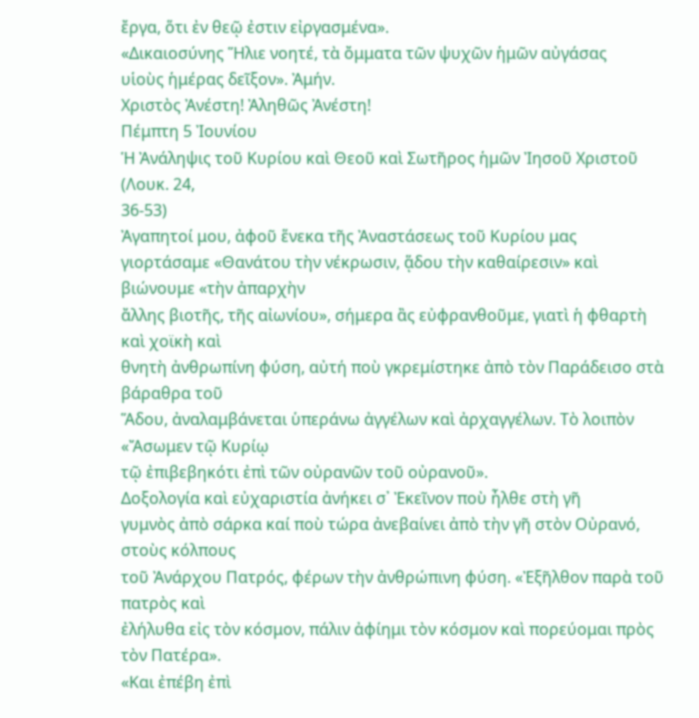ἔργα, ὅτι ἐν θεῷ ἐστιν εἰργασμένα».
«Δικαιοσύνης Ἥλιε νοητέ, τὰ ὄμματα τῶν ψυχῶν ἡμῶν αὐγάσας
υἱοὺς ἡμέρας δεῖξον». Ἀμήν.
Χριστὸς Ἀνέστη! Ἀληθῶς Ἀνέστη!
Πέμπτη 5 Ἰουνίου
Ἡ Ἀνάληψις τοῦ Κυρίου καὶ Θεοῦ καὶ Σωτῆρος ἡμῶν Ἰησοῦ Χριστοῦ (Λουκ. 24,
36-53)
Ἀγαπητοί μου, ἀφοῦ ἕνεκα τῆς Ἀναστάσεως τοῦ Κυρίου μας
γιορτάσαμε «Θανάτου τὴν νέκρωσιν, ᾅδου τὴν καθαίρεσιν» καὶ βιώνουμε «τὴν ἀπαρχὴν
ἄλλης βιοτῆς, τῆς αἰωνίου», σήμερα ἂς εὐφρανθοῦμε, γιατὶ ἡ φθαρτὴ καὶ χοϊκὴ καὶ
θνητὴ ἀνθρωπίνη φύση, αὐτή ποὺ γκρεμίστηκε ἀπὸ τὸν Παράδεισο στὰ βάραθρα τοῦ
Ἅδου, ἀναλαμβάνεται ὑπεράνω ἀγγέλων καὶ ἀρχαγγέλων. Τὸ λοιπὸν «Ἄσωμεν τῷ Κυρίῳ
τῷ ἐπιβεβηκότι ἐπὶ τῶν οὐρανῶν τοῦ οὐρανοῦ».
Δοξολογία καὶ εὐχαριστία ἀνήκει σ᾿ Ἐκεῖνον ποὺ ἦλθε στὴ γῆ
γυμνὸς ἀπὸ σάρκα καί ποὺ τώρα ἀνεβαίνει ἀπὸ τὴν γῆ στὸν Οὐρανό, στοὺς κόλπους
τοῦ Ἀνάρχου Πατρός, φέρων τὴν ἀνθρώπινη φύση. «Ἐξῆλθον παρὰ τοῦ πατρὸς καὶ
ἐλήλυθα εἰς τὸν κόσμον, πάλιν ἀφίημι τὸν κόσμον καὶ πορεύομαι πρὸς τὸν Πατέρα».
«Και ἐπέβη ἐπὶ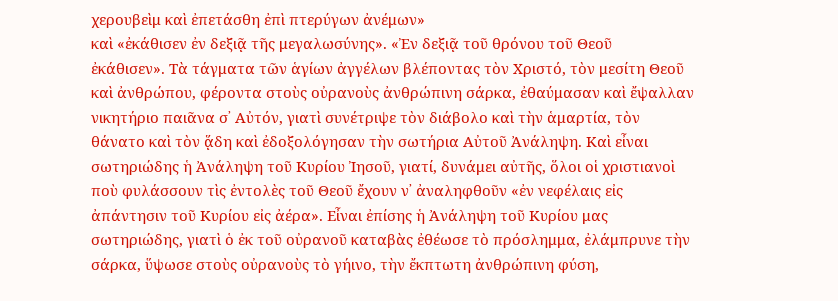χερουβεὶμ καὶ ἐπετάσθη ἐπὶ πτερύγων ἀνέμων»
καὶ «ἐκάθισεν ἐν δεξιᾷ τῆς μεγαλωσύνης». «Ἐν δεξιᾷ τοῦ θρόνου τοῦ Θεοῦ
ἐκάθισεν». Τὰ τάγματα τῶν ἁγίων ἀγγέλων βλέποντας τὸν Χριστό, τὸν μεσίτη Θεοῦ
καὶ ἀνθρώπου, φέροντα στοὺς οὐρανοὺς ἀνθρώπινη σάρκα, ἐθαύμασαν καὶ ἔψαλλαν
νικητήριο παιᾶνα σ᾿ Αὐτόν, γιατὶ συνέτριψε τὸν διάβολο καὶ τὴν ἁμαρτία, τὸν
θάνατο καὶ τὸν ᾅδη καὶ ἐδοξολόγησαν τὴν σωτήρια Αὐτοῦ Ἀνάληψη. Καὶ εἶναι
σωτηριώδης ἡ Ἀνάληψη τοῦ Κυρίου Ἰησοῦ, γιατί, δυνάμει αὐτῆς, ὅλοι οἱ χριστιανοὶ
ποὺ φυλάσσουν τὶς ἐντολὲς τοῦ Θεοῦ ἔχουν ν᾿ ἀναληφθοῦν «ἐν νεφέλαις εἰς
ἀπάντησιν τοῦ Κυρίου εἰς ἀέρα». Εἶναι ἐπίσης ἡ Ἀνάληψη τοῦ Κυρίου μας
σωτηριώδης, γιατὶ ὁ ἐκ τοῦ οὐρανοῦ καταβὰς ἐθέωσε τὸ πρόσλημμα, ἐλάμπρυνε τὴν
σάρκα, ὕψωσε στοὺς οὐρανοὺς τὸ γήινο, τὴν ἔκπτωτη ἀνθρώπινη φύση,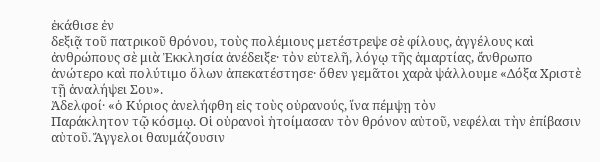ἐκάθισε ἐν
δεξιᾷ τοῦ πατρικοῦ θρόνου, τοὺς πολέμιους μετέστρεψε σὲ φίλους, ἀγγέλους καὶ
ἀνθρώπους σὲ μιὰ Ἐκκλησία ἀνέδειξε· τὸν εὐτελῆ, λόγῳ τῆς ἁμαρτίας, ἄνθρωπο
ἀνώτερο καὶ πολύτιμο ὅλων ἀπεκατέστησε· ὅθεν γεμᾶτοι χαρὰ ψάλλουμε «Δόξα Χριστὲ
τῇ ἀναλήψει Σου».
Ἀδελφοί· «ὁ Κύριος ἀνελήφθη εἰς τοὺς οὐρανούς, ἵνα πέμψῃ τὸν
Παράκλητον τῷ κόσμῳ. Οἱ οὐρανοὶ ἡτοίμασαν τὸν θρόνον αὐτοῦ, νεφέλαι τὴν ἐπίβασιν
αὐτοῦ. Ἄγγελοι θαυμάζουσιν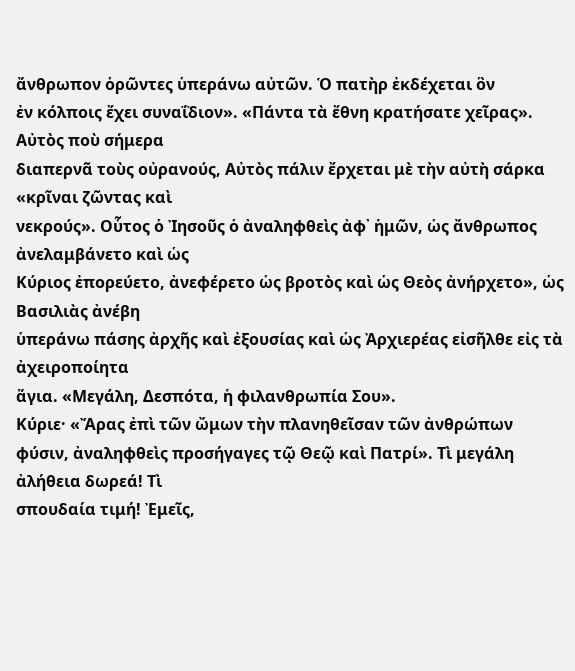ἄνθρωπον ὁρῶντες ὑπεράνω αὐτῶν. Ὁ πατὴρ ἐκδέχεται ὃν
ἐν κόλποις ἔχει συναΐδιον». «Πάντα τὰ ἔθνη κρατήσατε χεῖρας». Αὐτὸς ποὺ σήμερα
διαπερνᾶ τοὺς οὐρανούς, Αὐτὸς πάλιν ἔρχεται μὲ τὴν αὐτὴ σάρκα «κρῖναι ζῶντας καὶ
νεκρούς». Οὗτος ὁ Ἰησοῦς ὁ ἀναληφθεὶς ἀφ᾿ ἡμῶν, ὡς ἄνθρωπος ἀνελαμβάνετο καὶ ὡς
Κύριος ἐπορεύετο, ἀνεφέρετο ὡς βροτὸς καὶ ὡς Θεὸς ἀνήρχετο», ὡς Βασιλιὰς ἀνέβη
ὑπεράνω πάσης ἀρχῆς καὶ ἐξουσίας καὶ ὡς Ἀρχιερέας εἰσῆλθε εἰς τὰ ἀχειροποίητα
ἅγια. «Μεγάλη, Δεσπότα, ἡ φιλανθρωπία Σου».
Κύριε· «Ἄρας ἐπὶ τῶν ὤμων τὴν πλανηθεῖσαν τῶν ἀνθρώπων
φύσιν, ἀναληφθεὶς προσήγαγες τῷ Θεῷ καὶ Πατρί». Τὶ μεγάλη ἀλήθεια δωρεά! Τὶ
σπουδαία τιμή! Ἐμεῖς,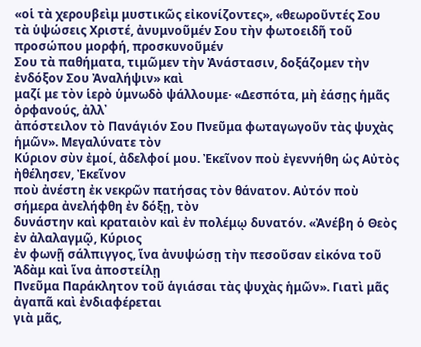«οἱ τὰ χερουβεὶμ μυστικῶς εἰκονίζοντες», «θεωροῦντές Σου
τὰ ὑψώσεις Χριστέ, ἀνυμνοῦμέν Σου τὴν φωτοειδῆ τοῦ προσώπου μορφή, προσκυνοῦμέν
Σου τὰ παθήματα, τιμῶμεν τὴν Ἀνάστασιν, δοξάζομεν τὴν ἐνδόξον Σου Ἀναλήψιν» καὶ
μαζί με τὸν ἱερὸ ὑμνωδὸ ψάλλουμε· «Δεσπότα, μὴ ἐάσῃς ἡμᾶς ὀρφανούς, ἀλλ᾿
ἀπόστειλον τὸ Πανάγιόν Σου Πνεῦμα φωταγωγοῦν τὰς ψυχὰς ἡμῶν». Μεγαλύνατε τὸν
Κύριον σὺν ἐμοί, ἀδελφοί μου. Ἐκεῖνον ποὺ ἐγεννήθη ὡς Αὐτὸς ἠθέλησεν, Ἐκεῖνον
ποὺ ἀνέστη ἐκ νεκρῶν πατήσας τὸν θάνατον. Αὐτόν ποὺ σήμερα ἀνελήφθη ἐν δόξῃ, τὸν
δυνάστην καὶ κραταιὸν καὶ ἐν πολέμῳ δυνατόν. «Ἀνέβη ὁ Θεὸς ἐν ἀλαλαγμῷ, Κύριος
ἐν φωνῇ σάλπιγγος, ἵνα ἀνυψώσῃ τὴν πεσοῦσαν εἰκόνα τοῦ Ἀδὰμ καὶ ἵνα ἀποστείλῃ
Πνεῦμα Παράκλητον τοῦ ἁγιάσαι τὰς ψυχὰς ἡμῶν». Γιατὶ μᾶς ἀγαπᾶ καὶ ἐνδιαφέρεται
γιὰ μᾶς,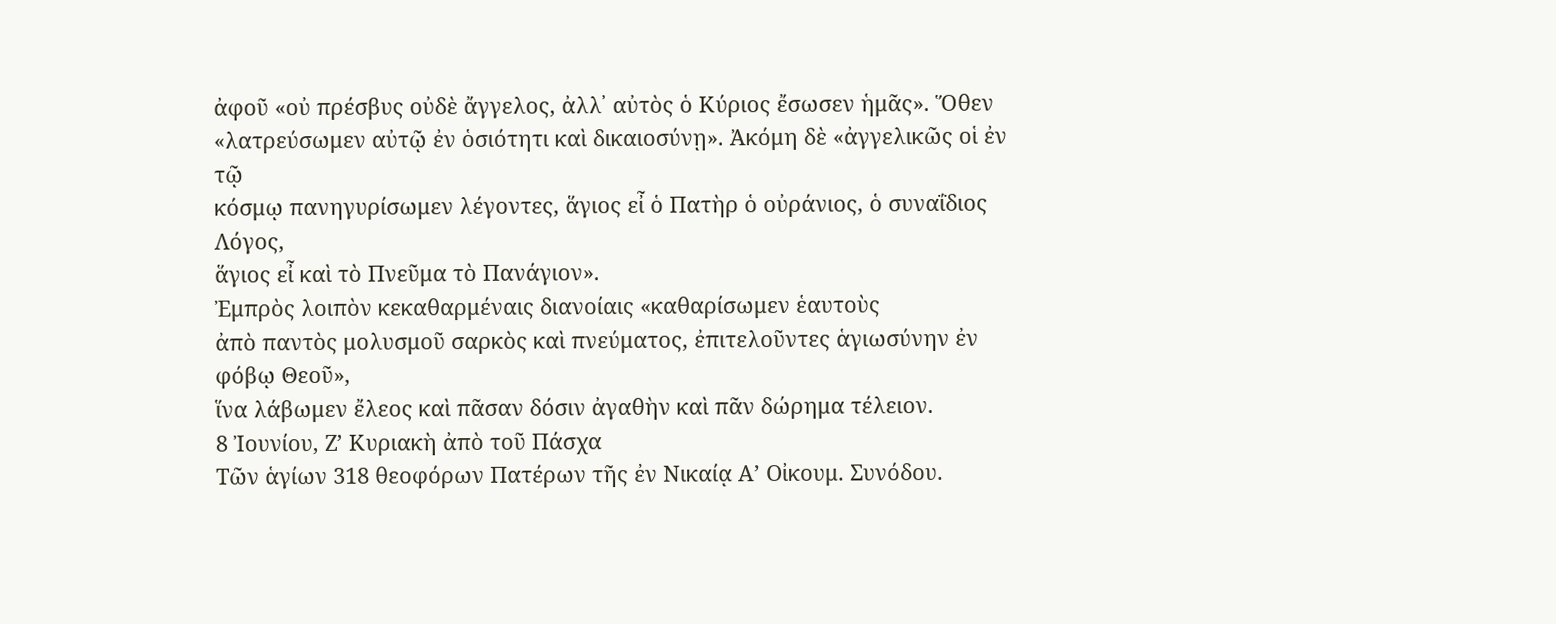ἀφοῦ «οὐ πρέσβυς οὐδὲ ἄγγελος, ἀλλ᾿ αὐτὸς ὁ Κύριος ἔσωσεν ἡμᾶς». Ὅθεν
«λατρεύσωμεν αὐτῷ ἐν ὁσιότητι καὶ δικαιοσύνῃ». Ἀκόμη δὲ «ἀγγελικῶς οἱ ἐν τῷ
κόσμῳ πανηγυρίσωμεν λέγοντες, ἅγιος εἶ ὁ Πατὴρ ὁ οὐράνιος, ὁ συναΐδιος Λόγος,
ἅγιος εἶ καὶ τὸ Πνεῦμα τὸ Πανάγιον».
Ἐμπρὸς λοιπὸν κεκαθαρμέναις διανοίαις «καθαρίσωμεν ἑαυτοὺς
ἀπὸ παντὸς μολυσμοῦ σαρκὸς καὶ πνεύματος, ἐπιτελοῦντες ἁγιωσύνην ἐν φόβῳ Θεοῦ»,
ἵνα λάβωμεν ἔλεος καὶ πᾶσαν δόσιν ἀγαθὴν καὶ πᾶν δώρημα τέλειον.
8 Ἰουνίου, Ζ’ Κυριακὴ ἀπὸ τοῦ Πάσχα
Τῶν ἁγίων 318 θεοφόρων Πατέρων τῆς ἐν Νικαίᾳ Α’ Οἰκουμ. Συνόδου.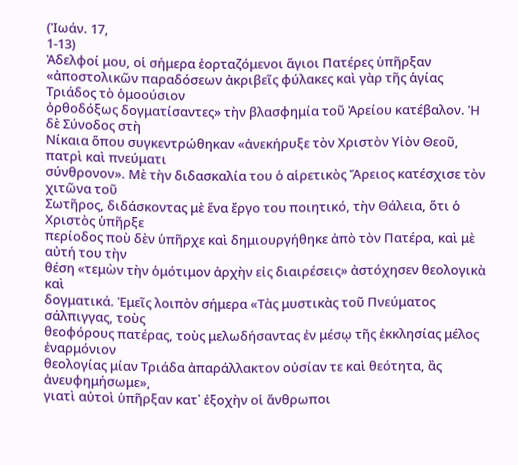(Ἰωάν. 17,
1-13)
Ἀδελφοί μου, οἱ σήμερα ἑορταζόμενοι ἅγιοι Πατέρες ὑπῆρξαν
«ἀποστολικῶν παραδόσεων ἀκριβεῖς φύλακες καὶ γὰρ τῆς ἁγίας Τριάδος τὸ ὁμοούσιον
ὀρθοδόξως δογματίσαντες» τὴν βλασφημία τοῦ Ἀρείου κατέβαλον. Ἡ δὲ Σύνοδος στὴ
Νίκαια ὅπου συγκεντρώθηκαν «ἀνεκήρυξε τὸν Χριστὸν Υἱὸν Θεοῦ, πατρὶ καὶ πνεύματι
σύνθρονον». Μὲ τὴν διδασκαλία του ὁ αἱρετικὸς Ἄρειος κατέσχισε τὸν χιτῶνα τοῦ
Σωτῆρος, διδάσκοντας μὲ ἕνα ἔργο του ποιητικό, τὴν Θάλεια, ὅτι ὁ Χριστὸς ὑπῆρξε
περίοδος ποὺ δὲν ὑπῆρχε καὶ δημιουργήθηκε ἀπὸ τὸν Πατέρα, καὶ μὲ αὐτή του τὴν
θέση «τεμὼν τὴν ὁμότιμον ἀρχὴν εἰς διαιρέσεις» ἀστόχησεν θεολογικὰ καὶ
δογματικά. Ἐμεῖς λοιπὸν σήμερα «Τὰς μυστικὰς τοῦ Πνεύματος σάλπιγγας, τοὺς
θεοφόρους πατέρας, τοὺς μελωδήσαντας ἐν μέσῳ τῆς ἐκκλησίας μέλος ἐναρμόνιον
θεολογίας μίαν Τριάδα ἀπαράλλακτον οὐσίαν τε καὶ θεότητα, ἂς ἀνευφημήσωμε»,
γιατὶ αὐτοὶ ὑπῆρξαν κατ᾿ ἐξοχὴν οἱ ἄνθρωποι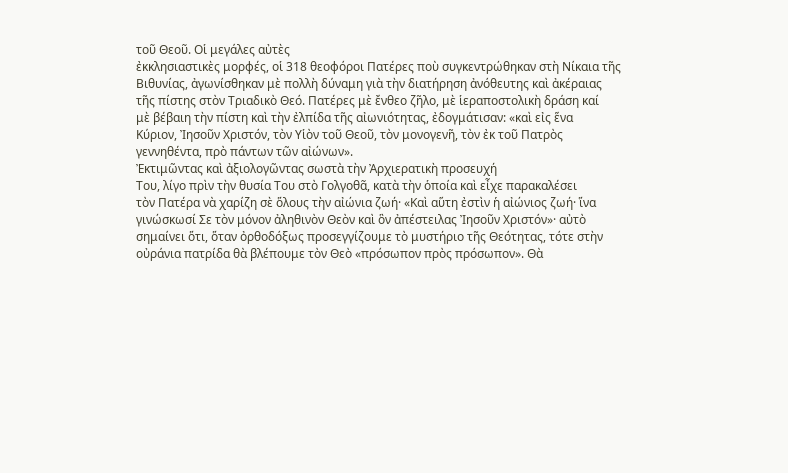τοῦ Θεοῦ. Οἱ μεγάλες αὐτὲς
ἐκκλησιαστικὲς μορφές, οἱ 318 θεοφόροι Πατέρες ποὺ συγκεντρώθηκαν στὴ Νίκαια τῆς
Βιθυνίας, ἀγωνίσθηκαν μὲ πολλὴ δύναμη γιὰ τὴν διατήρηση ἀνόθευτης καὶ ἀκέραιας
τῆς πίστης στὸν Τριαδικὸ Θεό. Πατέρες μὲ ἔνθεο ζῆλο, μὲ ἱεραποστολικὴ δράση καί
μὲ βέβαιη τὴν πίστη καὶ τὴν ἐλπίδα τῆς αἰωνιότητας, ἐδογμάτισαν: «καὶ εἰς ἕνα
Κύριον, Ἰησοῦν Χριστόν, τὸν Υἱὸν τοῦ Θεοῦ, τὸν μονογενῆ, τὸν ἐκ τοῦ Πατρὸς
γεννηθέντα, πρὸ πάντων τῶν αἰώνων».
Ἐκτιμῶντας καὶ ἀξιολογῶντας σωστὰ τὴν Ἀρχιερατικὴ προσευχή
Του, λίγο πρὶν τὴν θυσία Του στὸ Γολγοθᾶ, κατὰ τὴν ὁποία καὶ εἶχε παρακαλέσει
τὸν Πατέρα νὰ χαρίζη σὲ ὅλους τὴν αἰώνια ζωή· «Καὶ αὕτη ἐστὶν ἡ αἰώνιος ζωή· ἵνα
γινώσκωσί Σε τὸν μόνον ἀληθινὸν Θεὸν καὶ ὃν ἀπέστειλας Ἰησοῦν Χριστόν»· αὐτὸ
σημαίνει ὅτι, ὅταν ὀρθοδόξως προσεγγίζουμε τὸ μυστήριο τῆς Θεότητας, τότε στὴν
οὐράνια πατρίδα θὰ βλέπουμε τὸν Θεὸ «πρόσωπον πρὸς πρόσωπον». Θὰ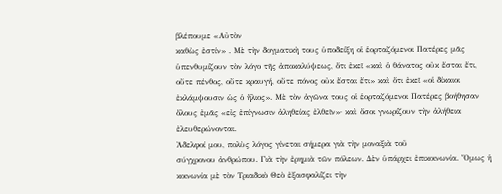βλέπουμε «Αὐτὸν
καθὼς ἐστίν» . Μὲ τὴν δογματικὴ τους ὑποδείξη οἱ ἑορταζόμενοι Πατέρες μᾶς
ὑπενθυμίζουν τὸν λόγο τῆς ἀποκαλύψεως, ὅτι ἐκεῖ «καὶ ὁ θάνατος οὐκ ἔσται ἔτι,
οὔτε πένθος, οὔτε κραυγή, οὔτε πόνος οὐκ ἔσται ἔτι» καὶ ὅτι ἐκεῖ «οἱ δίκαιοι
ἐκλάμψουσιν ὡς ὁ ἥλιος». Μὲ τὸν ἀγῶνα τους οἱ ἑορταζόμενοι Πατέρες βοήθησαν
ὅλους ἐμᾶς «εἰς ἐπίγνωσιν ἀληθείας ἐλθεῖν»· καὶ ὅσοι γνωρίζουν τὴν ἀλήθεια
ἐλευθερώνονται.
Ἀδελφοί μου, πολὺς λόγος γίνεται σήμερα γιὰ τὴν μοναξιὰ τοῦ
σύγχρονου ἀνθρώπου. Γιὰ τὴν ἐρημιὰ τῶν πόλεων. Δὲν ὑπάρχει ἐπικοινωνία. Ὅμως ἡ
κοινωνία μὲ τὸν Τριαδικὸ Θεὸ ἐξασφαλίζει τὴν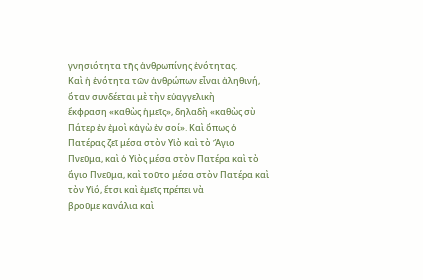γνησιότητα τῆς ἀνθρωπίνης ἑνότητας.
Καὶ ἡ ἑνότητα τῶν ἀνθρώπων εἶναι ἀληθινή, ὅταν συνδέεται μὲ τὴν εὐαγγελικὴ
ἔκφραση «καθὼς ἡμεῖς», δηλαδὴ «καθὼς σὺ Πάτερ ἐν ἐμοὶ κἀγὼ ἐν σοί». Καὶ ὅπως ὁ
Πατέρας ζεῖ μέσα στὸν Υἱὸ καὶ τὸ Ἅγιο Πνεῦμα, καὶ ὁ Υἱὸς μέσα στὸν Πατέρα καὶ τὸ
ἄγιο Πνεῦμα, καὶ τοῦτο μέσα στὸν Πατέρα καὶ τὸν Υἱό, ἔτσι καὶ ἐμεῖς πρέπει νὰ
βροῦμε κανάλια καὶ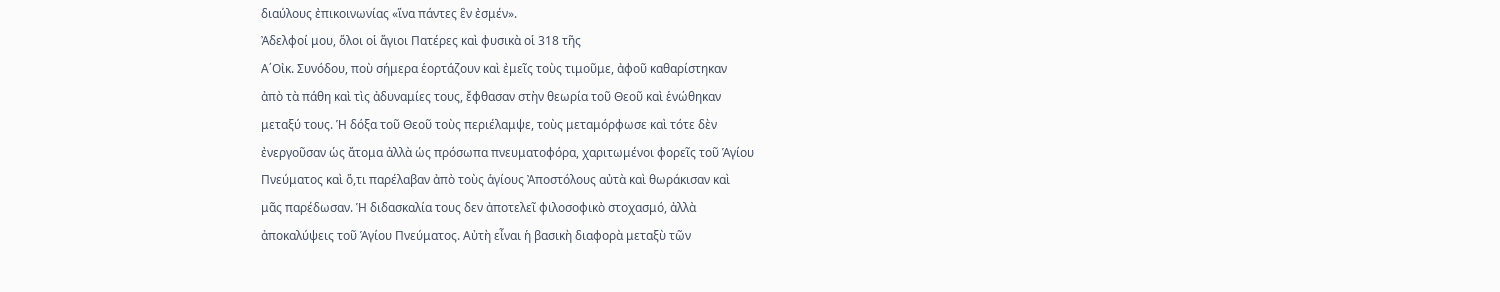διαύλους ἐπικοινωνίας «ἵνα πάντες ἓν ἐσμέν».
Ἀδελφοί μου, ὅλοι οἱ ἅγιοι Πατέρες καὶ φυσικὰ οἱ 318 τῆς
Α΄Οἰκ. Συνόδου, ποὺ σήμερα ἑορτάζουν καὶ ἐμεῖς τοὺς τιμοῦμε, ἀφοῦ καθαρίστηκαν
ἀπὸ τὰ πάθη καὶ τὶς ἀδυναμίες τους, ἔφθασαν στὴν θεωρία τοῦ Θεοῦ καὶ ἑνώθηκαν
μεταξύ τους. Ἡ δόξα τοῦ Θεοῦ τοὺς περιέλαμψε, τοὺς μεταμόρφωσε καὶ τότε δὲν
ἐνεργοῦσαν ὡς ἄτομα ἀλλὰ ὡς πρόσωπα πνευματοφόρα, χαριτωμένοι φορεῖς τοῦ Ἁγίου
Πνεύματος καὶ ὅ,τι παρέλαβαν ἀπὸ τοὺς ἁγίους Ἀποστόλους αὐτὰ καὶ θωράκισαν καὶ
μᾶς παρέδωσαν. Ἡ διδασκαλία τους δεν ἀποτελεῖ φιλοσοφικὸ στοχασμό, ἀλλὰ
ἀποκαλύψεις τοῦ Ἁγίου Πνεύματος. Αὐτὴ εἶναι ἡ βασικὴ διαφορὰ μεταξὺ τῶν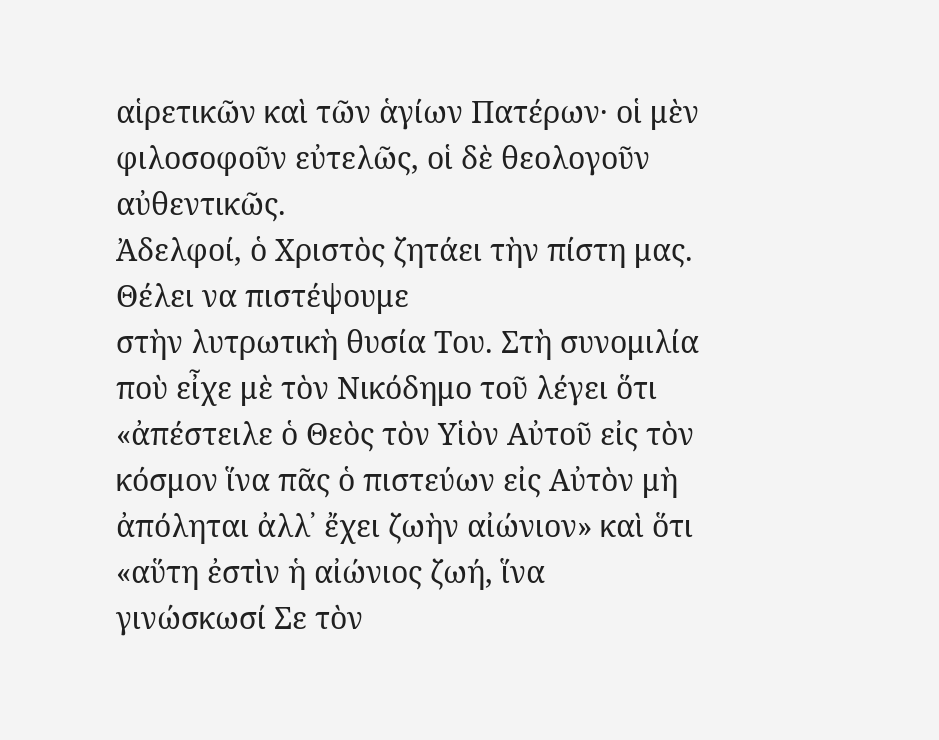αἱρετικῶν καὶ τῶν ἁγίων Πατέρων· οἱ μὲν φιλοσοφοῦν εὐτελῶς, οἱ δὲ θεολογοῦν
αὐθεντικῶς.
Ἀδελφοί, ὁ Χριστὸς ζητάει τὴν πίστη μας. Θέλει να πιστέψουμε
στὴν λυτρωτικὴ θυσία Του. Στὴ συνομιλία ποὺ εἶχε μὲ τὸν Νικόδημο τοῦ λέγει ὅτι
«ἀπέστειλε ὁ Θεὸς τὸν Υἱὸν Αὐτοῦ εἰς τὸν κόσμον ἵνα πᾶς ὁ πιστεύων εἰς Αὐτὸν μὴ
ἀπόληται ἀλλ᾿ ἔχει ζωὴν αἰώνιον» καὶ ὅτι «αὕτη ἐστὶν ἡ αἰώνιος ζωή, ἵνα
γινώσκωσί Σε τὸν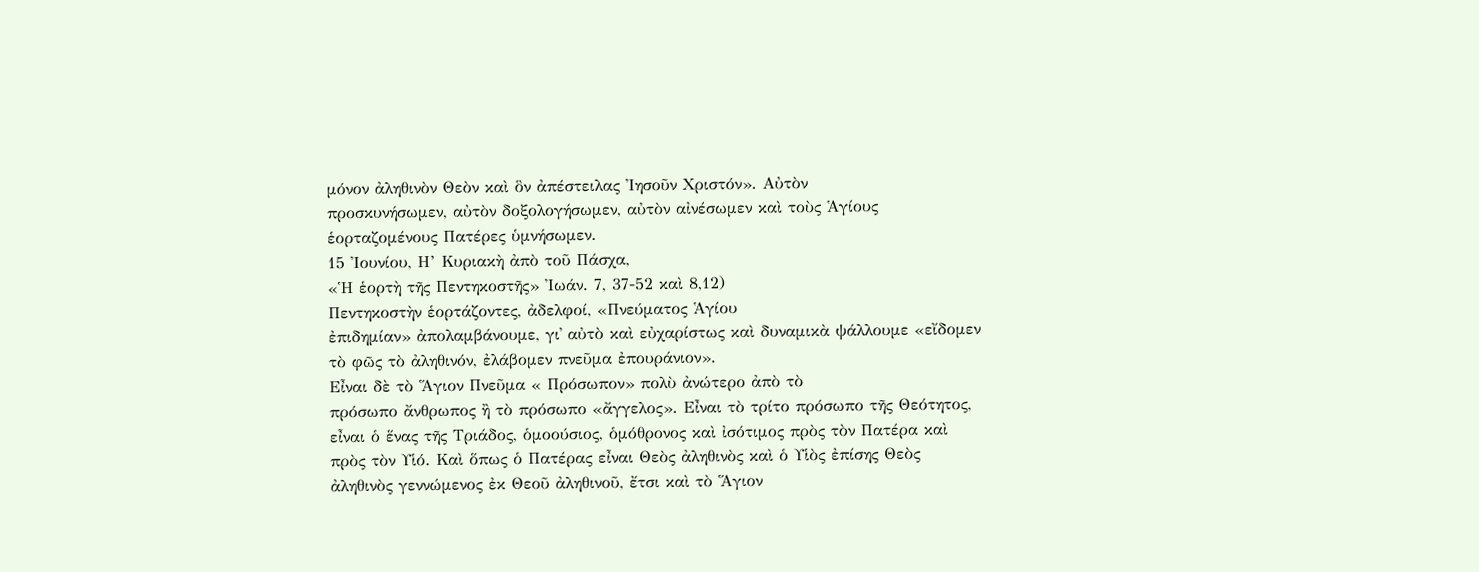μόνον ἀληθινὸν Θεὸν καὶ ὃν ἀπέστειλας Ἰησοῦν Χριστόν». Αὐτὸν
προσκυνήσωμεν, αὐτὸν δοξολογήσωμεν, αὐτὸν αἰνέσωμεν καὶ τοὺς Ἁγίους
ἑορταζομένους Πατέρες ὑμνήσωμεν.
15 Ἰουνίου, Η’ Κυριακὴ ἀπὸ τοῦ Πάσχα,
«Ἡ ἑορτὴ τῆς Πεντηκοστῆς» Ἰωάν. 7, 37-52 καὶ 8,12)
Πεντηκοστὴν ἑορτάζοντες, ἀδελφοί, «Πνεύματος Ἁγίου
ἐπιδημίαν» ἀπολαμβάνουμε, γι᾿ αὐτὸ καὶ εὐχαρίστως καὶ δυναμικὰ ψάλλουμε «εἴδομεν
τὸ φῶς τὸ ἀληθινόν, ἐλάβομεν πνεῦμα ἐπουράνιον».
Εἶναι δὲ τὸ Ἅγιον Πνεῦμα « Πρόσωπον» πολὺ ἀνώτερο ἀπὸ τὸ
πρόσωπο ἄνθρωπος ἢ τὸ πρόσωπο «ἄγγελος». Εἶναι τὸ τρίτο πρόσωπο τῆς Θεότητος,
εἶναι ὁ ἕνας τῆς Τριάδος, ὁμοούσιος, ὁμόθρονος καὶ ἰσότιμος πρὸς τὸν Πατέρα καὶ
πρὸς τὸν Υἱό. Καὶ ὅπως ὁ Πατέρας εἶναι Θεὸς ἀληθινὸς καὶ ὁ Υἱὸς ἐπίσης Θεὸς
ἀληθινὸς γεννώμενος ἐκ Θεοῦ ἀληθινοῦ, ἔτσι καὶ τὸ Ἅγιον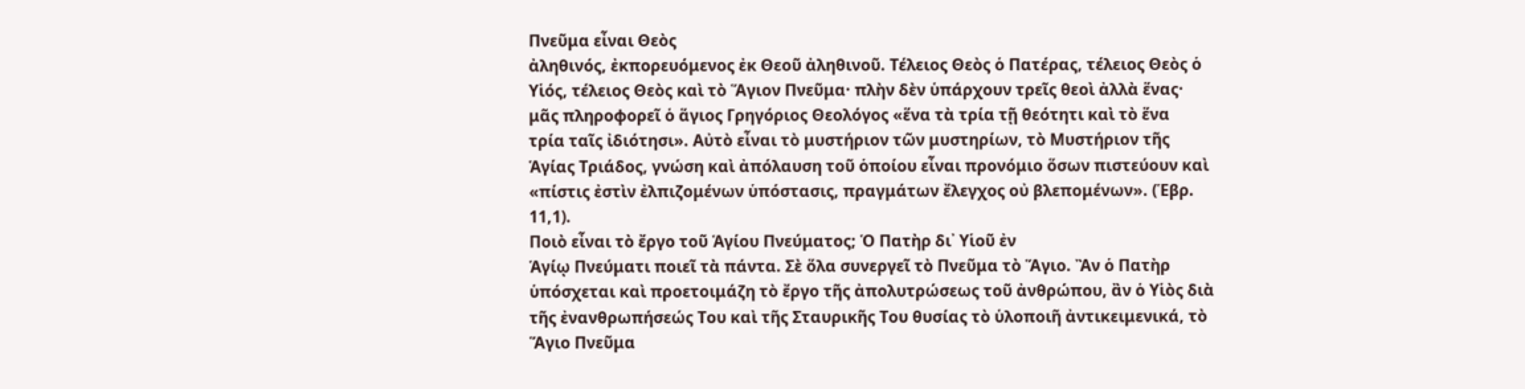Πνεῦμα εἶναι Θεὸς
ἀληθινός, ἐκπορευόμενος ἐκ Θεοῦ ἀληθινοῦ. Τέλειος Θεὸς ὁ Πατέρας, τέλειος Θεὸς ὁ
Υἱός, τέλειος Θεὸς καὶ τὸ Ἅγιον Πνεῦμα· πλὴν δὲν ὑπάρχουν τρεῖς θεοὶ ἀλλὰ ἕνας·
μᾶς πληροφορεῖ ὁ ἅγιος Γρηγόριος Θεολόγος «ἕνα τὰ τρία τῇ θεότητι καὶ τὸ ἕνα
τρία ταῖς ἰδιότησι». Αὐτὸ εἶναι τὸ μυστήριον τῶν μυστηρίων, τὸ Μυστήριον τῆς
Ἁγίας Τριάδος, γνώση καὶ ἀπόλαυση τοῦ ὁποίου εἶναι προνόμιο ὅσων πιστεύουν καὶ
«πίστις ἐστὶν ἐλπιζομένων ὑπόστασις, πραγμάτων ἔλεγχος οὐ βλεπομένων». (Ἑβρ.
11,1).
Ποιὸ εἶναι τὸ ἔργο τοῦ Ἁγίου Πνεύματος; Ὁ Πατὴρ δι᾿ Υἱοῦ ἐν
Ἁγίῳ Πνεύματι ποιεῖ τὰ πάντα. Σὲ ὅλα συνεργεῖ τὸ Πνεῦμα τὸ Ἅγιο. Ἂν ὁ Πατὴρ
ὑπόσχεται καὶ προετοιμάζη τὸ ἔργο τῆς ἀπολυτρώσεως τοῦ ἀνθρώπου, ἂν ὁ Υἱὸς διὰ
τῆς ἐνανθρωπήσεώς Του καὶ τῆς Σταυρικῆς Του θυσίας τὸ ὑλοποιῆ ἀντικειμενικά, τὸ
Ἅγιο Πνεῦμα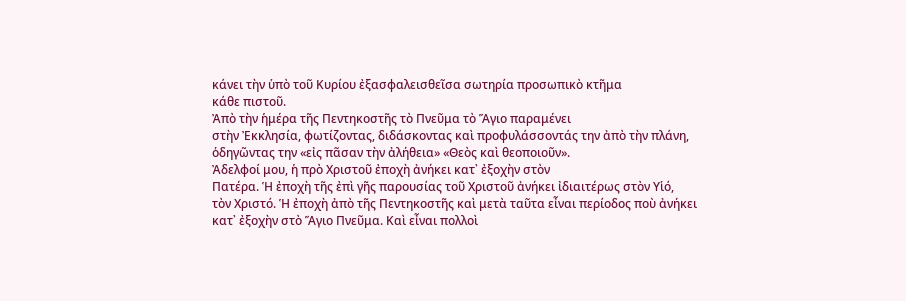κάνει τὴν ὑπὸ τοῦ Κυρίου ἐξασφαλεισθεῖσα σωτηρία προσωπικὸ κτῆμα
κάθε πιστοῦ.
Ἀπὸ τὴν ἡμέρα τῆς Πεντηκοστῆς τὸ Πνεῦμα τὸ Ἅγιο παραμένει
στὴν Ἐκκλησία, φωτίζοντας, διδάσκοντας καὶ προφυλάσσοντάς την ἀπὸ τὴν πλάνη,
ὁδηγῶντας την «εἰς πᾶσαν τὴν ἀλήθεια» «Θεὸς καὶ θεοποιοῦν».
Ἀδελφοί μου, ἡ πρὸ Χριστοῦ ἐποχὴ ἀνήκει κατ᾿ ἐξοχὴν στὸν
Πατέρα. Ἡ ἐποχὴ τῆς ἐπὶ γῆς παρουσίας τοῦ Χριστοῦ ἀνήκει ἰδιαιτέρως στὸν Υἱό,
τὸν Χριστό. Ἡ ἐποχὴ ἀπὸ τῆς Πεντηκοστῆς καὶ μετὰ ταῦτα εἶναι περίοδος ποὺ ἀνήκει
κατ᾿ ἐξοχὴν στὸ Ἅγιο Πνεῦμα. Καὶ εἶναι πολλοὶ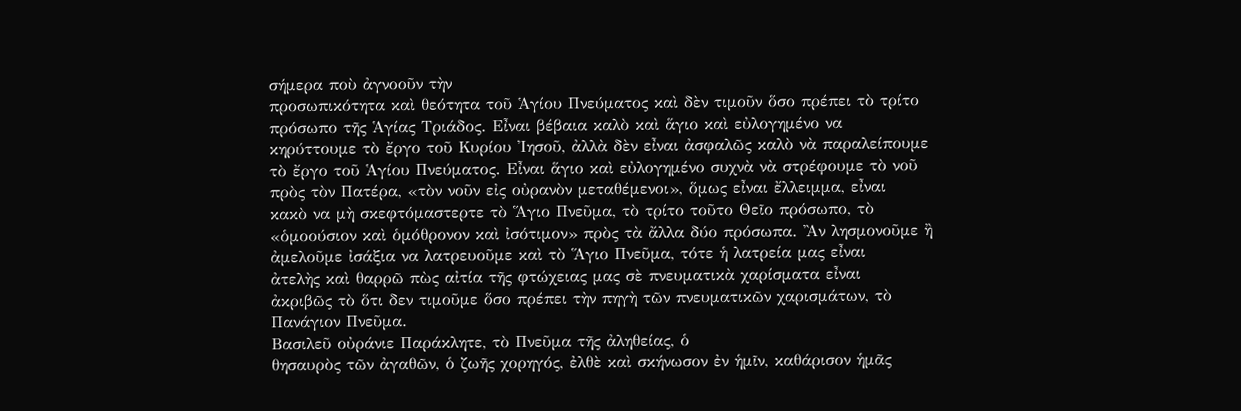σήμερα ποὺ ἀγνοοῦν τὴν
προσωπικότητα καὶ θεότητα τοῦ Ἁγίου Πνεύματος καὶ δὲν τιμοῦν ὅσο πρέπει τὸ τρίτο
πρόσωπο τῆς Ἁγίας Τριάδος. Εἶναι βέβαια καλὸ καὶ ἅγιο καὶ εὐλογημένο να
κηρύττουμε τὸ ἔργο τοῦ Κυρίου Ἰησοῦ, ἀλλὰ δὲν εἶναι ἀσφαλῶς καλὸ νὰ παραλείπουμε
τὸ ἔργο τοῦ Ἁγίου Πνεύματος. Εἶναι ἅγιο καὶ εὐλογημένο συχνὰ νὰ στρέφουμε τὸ νοῦ
πρὸς τὸν Πατέρα, «τὸν νοῦν εἰς οὐρανὸν μεταθέμενοι», ὅμως εἶναι ἔλλειμμα, εἶναι
κακὸ να μὴ σκεφτόμαστερτε τὸ Ἅγιο Πνεῦμα, τὸ τρίτο τοῦτο Θεῖο πρόσωπο, τὸ
«ὁμοούσιον καὶ ὁμόθρονον καὶ ἰσότιμον» πρὸς τὰ ἄλλα δύο πρόσωπα. Ἂν λησμονοῦμε ἢ
ἀμελοῦμε ἰσάξια να λατρευοῦμε καὶ τὸ Ἅγιο Πνεῦμα, τότε ἡ λατρεία μας εἶναι
ἀτελὴς καὶ θαρρῶ πὼς αἰτία τῆς φτώχειας μας σὲ πνευματικὰ χαρίσματα εἶναι
ἀκριβῶς τὸ ὅτι δεν τιμοῦμε ὅσο πρέπει τὴν πηγὴ τῶν πνευματικῶν χαρισμάτων, τὸ
Πανάγιον Πνεῦμα.
Βασιλεῦ οὐράνιε Παράκλητε, τὸ Πνεῦμα τῆς ἀληθείας, ὁ
θησαυρὸς τῶν ἀγαθῶν, ὁ ζωῆς χορηγός, ἐλθὲ καὶ σκήνωσον ἐν ἡμῖν, καθάρισον ἡμᾶς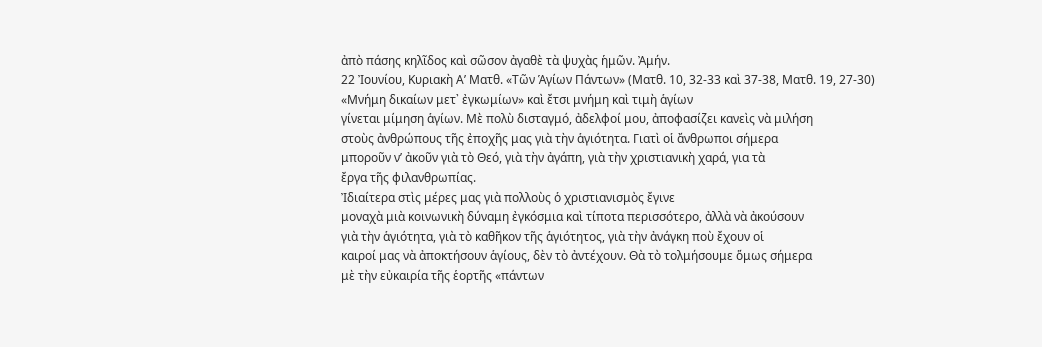ἀπὸ πάσης κηλῖδος καὶ σῶσον ἀγαθὲ τὰ ψυχὰς ἡμῶν. Ἀμήν.
22 Ἰουνίου, Κυριακὴ Α’ Ματθ. «Τῶν Ἁγίων Πάντων» (Ματθ. 10, 32-33 καὶ 37-38, Ματθ. 19, 27-30)
«Μνήμη δικαίων μετ᾿ ἐγκωμίων» καὶ ἔτσι μνήμη καὶ τιμὴ ἁγίων
γίνεται μίμηση ἁγίων. Μὲ πολὺ δισταγμό, ἀδελφοί μου, ἀποφασίζει κανεὶς νὰ μιλήση
στοὺς ἀνθρώπους τῆς ἐποχῆς μας γιὰ τὴν ἁγιότητα. Γιατὶ οἱ ἄνθρωποι σήμερα
μποροῦν ν’ ἀκοῦν γιὰ τὸ Θεό, γιὰ τὴν ἀγάπη, γιὰ τὴν χριστιανικὴ χαρά, για τὰ
ἔργα τῆς φιλανθρωπίας.
Ἰδιαίτερα στὶς μέρες μας γιὰ πολλοὺς ὁ χριστιανισμὸς ἔγινε
μοναχὰ μιὰ κοινωνικὴ δύναμη ἐγκόσμια καὶ τίποτα περισσότερο, ἀλλὰ νὰ ἀκούσουν
γιὰ τὴν ἁγιότητα, γιὰ τὸ καθῆκον τῆς ἁγιότητος, γιὰ τὴν ἀνάγκη ποὺ ἔχουν οἱ
καιροί μας νὰ ἀποκτήσουν ἁγίους, δὲν τὸ ἀντέχουν. Θὰ τὸ τολμήσουμε ὅμως σήμερα
μὲ τὴν εὐκαιρία τῆς ἑορτῆς «πάντων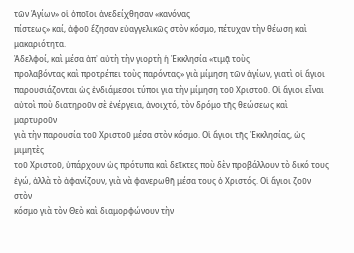τῶν Ἁγίων» οἱ ὁποῖοι ἀνεδείχθησαν «κανόνας
πίστεως» καί, ἀφοῦ ἔζησαν εὐαγγελικῶς στὸν κόσμο, πέτυχαν τὴν θέωση καὶ
μακαριότητα.
Ἀδελφοί, καὶ μέσα ἀπ᾿ αὐτὴ τὴν γιορτὴ ἡ Ἐκκλησία «τιμᾷ τοὺς
προλαβόντας καὶ προτρέπει τοὺς παρόντας» γιὰ μίμηση τῶν ἁγίων, γιατὶ οἱ ἅγιοι
παρουσιάζονται ὡς ἐνδιάμεσοι τύποι για τὴν μίμηση τοῦ Χριστοῦ. Οἱ ἅγιοι εἶναι
αὐτοὶ ποὺ διατηροῦν σὲ ἐνέργεια, ἀνοιχτό, τὸν δρόμο τῆς θεώσεως καὶ μαρτυροῦν
γιὰ τὴν παρουσία τοῦ Χριστοῦ μέσα στὸν κόσμο. Οἱ ἅγιοι τῆς Ἐκκλησίας, ὡς μιμητὲς
τοῦ Χριστοῦ, ὑπάρχουν ὡς πρότυπα καὶ δεῖκτες ποὺ δὲν προβάλλουν τὸ δικό τους
ἐγώ, ἀλλὰ τὸ ἀφανίζουν, γιὰ νὰ φανερωθῆ μέσα τους ὁ Χριστός. Οἱ ἅγιοι ζοῦν στὸν
κόσμο γιὰ τὸν Θεὸ καὶ διαμορφώνουν τὴν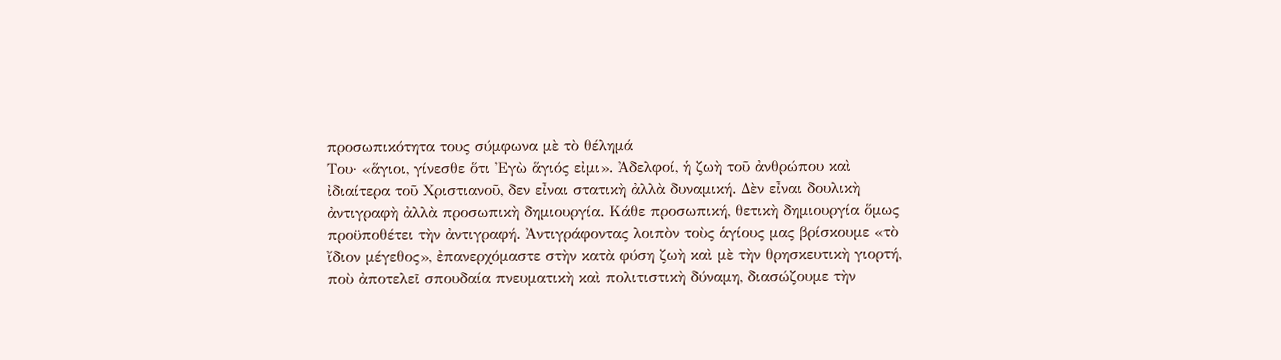προσωπικότητα τους σύμφωνα μὲ τὸ θέλημά
Του· «ἅγιοι, γίνεσθε ὅτι Ἐγὼ ἅγιός εἰμι». Ἀδελφοί, ἡ ζωὴ τοῦ ἀνθρώπου καὶ
ἰδιαίτερα τοῦ Χριστιανοῦ, δεν εἶναι στατικὴ ἀλλὰ δυναμική. Δὲν εἶναι δουλικὴ
ἀντιγραφὴ ἀλλὰ προσωπικὴ δημιουργία. Κάθε προσωπική, θετικὴ δημιουργία ὅμως
προϋποθέτει τὴν ἀντιγραφή. Ἀντιγράφοντας λοιπὸν τοὺς ἁγίους μας βρίσκουμε «τὸ
ἴδιον μέγεθος», ἐπανερχόμαστε στὴν κατὰ φύση ζωὴ καὶ μὲ τὴν θρησκευτικὴ γιορτή,
ποὺ ἀποτελεῖ σπουδαία πνευματικὴ καὶ πολιτιστικὴ δύναμη, διασώζουμε τὴν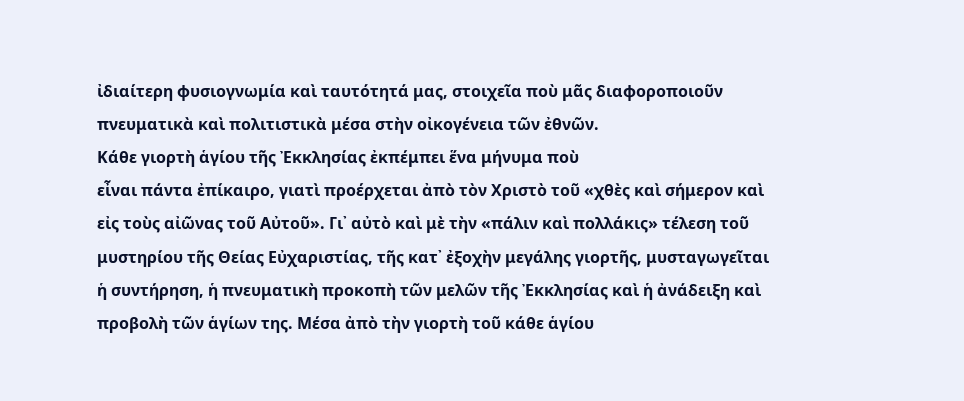ἰδιαίτερη φυσιογνωμία καὶ ταυτότητά μας, στοιχεῖα ποὺ μᾶς διαφοροποιοῦν
πνευματικὰ καὶ πολιτιστικὰ μέσα στὴν οἰκογένεια τῶν ἐθνῶν.
Κάθε γιορτὴ ἁγίου τῆς Ἐκκλησίας ἐκπέμπει ἕνα μήνυμα ποὺ
εἶναι πάντα ἐπίκαιρο, γιατὶ προέρχεται ἀπὸ τὸν Χριστὸ τοῦ «χθὲς καὶ σήμερον καὶ
εἰς τοὺς αἰῶνας τοῦ Αὐτοῦ». Γι᾿ αὐτὸ καὶ μὲ τὴν «πάλιν καὶ πολλάκις» τέλεση τοῦ
μυστηρίου τῆς Θείας Εὐχαριστίας, τῆς κατ᾿ ἐξοχὴν μεγάλης γιορτῆς, μυσταγωγεῖται
ἡ συντήρηση, ἡ πνευματικὴ προκοπὴ τῶν μελῶν τῆς Ἐκκλησίας καὶ ἡ ἀνάδειξη καὶ
προβολὴ τῶν ἁγίων της. Μέσα ἀπὸ τὴν γιορτὴ τοῦ κάθε ἁγίου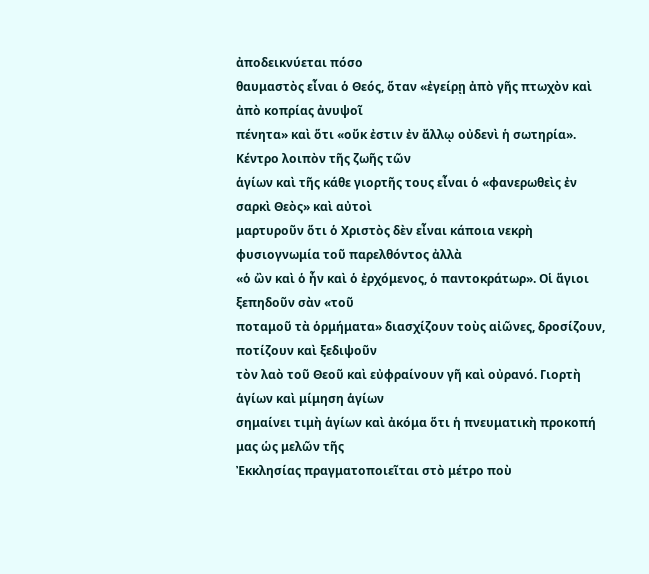ἀποδεικνύεται πόσο
θαυμαστὸς εἶναι ὁ Θεός, ὅταν «ἐγείρῃ ἀπὸ γῆς πτωχὸν καὶ ἀπὸ κοπρίας ἀνυψοῖ
πένητα» καὶ ὅτι «οὔκ ἐστιν ἐν ἄλλῳ οὐδενὶ ἡ σωτηρία». Κέντρο λοιπὸν τῆς ζωῆς τῶν
ἁγίων καὶ τῆς κάθε γιορτῆς τους εἶναι ὁ «φανερωθεὶς ἐν σαρκὶ Θεὸς» καὶ αὐτοὶ
μαρτυροῦν ὅτι ὁ Χριστὸς δὲν εἶναι κάποια νεκρὴ φυσιογνωμία τοῦ παρελθόντος ἀλλὰ
«ὁ ὢν καὶ ὁ ἦν καὶ ὁ ἐρχόμενος, ὁ παντοκράτωρ». Οἱ ἅγιοι ξεπηδοῦν σὰν «τοῦ
ποταμοῦ τὰ ὁρμήματα» διασχίζουν τοὺς αἰῶνες, δροσίζουν, ποτίζουν καὶ ξεδιψοῦν
τὸν λαὸ τοῦ Θεοῦ καὶ εὐφραίνουν γῆ καὶ οὐρανό. Γιορτὴ ἁγίων καὶ μίμηση ἁγίων
σημαίνει τιμὴ ἁγίων καὶ ἀκόμα ὅτι ἡ πνευματικὴ προκοπή μας ὡς μελῶν τῆς
Ἐκκλησίας πραγματοποιεῖται στὸ μέτρο ποὺ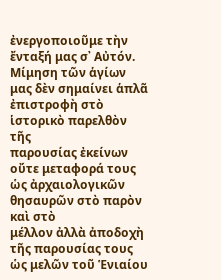ἐνεργοποιοῦμε τὴν ἔνταξή μας σ᾿ Αὐτόν.
Μίμηση τῶν ἁγίων μας δὲν σημαίνει ἁπλᾶ ἐπιστροφὴ στὸ ἱστορικὸ παρελθὸν τῆς
παρουσίας ἐκείνων οὔτε μεταφορά τους ὡς ἀρχαιολογικῶν θησαυρῶν στὸ παρὸν καὶ στὸ
μέλλον ἀλλὰ ἀποδοχὴ τῆς παρουσίας τους ὡς μελῶν τοῦ Ἑνιαίου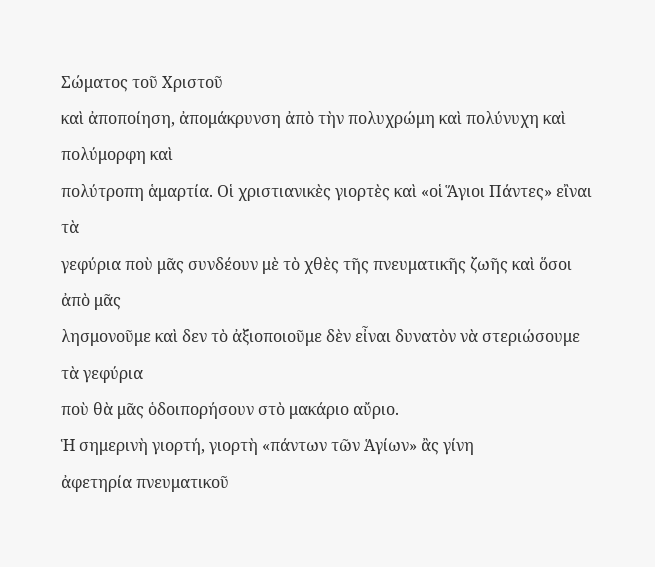Σώματος τοῦ Χριστοῦ
καὶ ἀποποίηση, ἀπομάκρυνση ἀπὸ τὴν πολυχρώμη καὶ πολύνυχη καὶ πολύμορφη καὶ
πολύτροπη ἁμαρτία. Οἱ χριστιανικὲς γιορτὲς καὶ «οἱ Ἅγιοι Πάντες» εἲναι τὰ
γεφύρια ποὺ μᾶς συνδέουν μὲ τὸ χθὲς τῆς πνευματικῆς ζωῆς καὶ ὅσοι ἀπὸ μᾶς
λησμονοῦμε καὶ δεν τὸ ἀξιοποιοῦμε δὲν εἶναι δυνατὸν νὰ στεριώσουμε τὰ γεφύρια
ποὺ θὰ μᾶς ὁδοιπορήσουν στὸ μακάριο αὔριο.
Ἡ σημερινὴ γιορτή, γιορτὴ «πάντων τῶν Ἁγίων» ἂς γίνη
ἀφετηρία πνευματικοῦ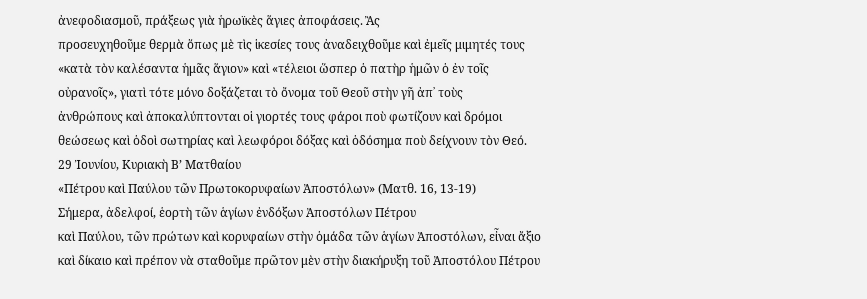ἀνεφοδιασμοῦ, πράξεως γιὰ ἡρωϊκὲς ἅγιες ἀποφάσεις. Ἂς
προσευχηθοῦμε θερμὰ ὅπως μὲ τὶς ἱκεσίες τους ἀναδειχθοῦμε καὶ ἐμεῖς μιμητές τους
«κατὰ τὸν καλέσαντα ἡμᾶς ἅγιον» καὶ «τέλειοι ὥσπερ ὁ πατὴρ ἡμῶν ὁ ἐν τοῖς
οὐρανοῖς», γιατὶ τότε μόνο δοξάζεται τὸ ὄνομα τοῦ Θεοῦ στὴν γῆ ἀπ᾿ τοὺς
ἀνθρώπους καὶ ἀποκαλύπτονται οἱ γιορτές τους φάροι ποὺ φωτίζουν καὶ δρόμοι
θεώσεως καὶ ὁδοὶ σωτηρίας καὶ λεωφόροι δόξας καὶ ὁδόσημα ποὺ δείχνουν τὸν Θεό.
29 Ἰουνίου, Κυριακὴ Β’ Ματθαίου
«Πέτρου καὶ Παύλου τῶν Πρωτοκορυφαίων Ἀποστόλων» (Ματθ. 16, 13-19)
Σήμερα, ἀδελφοί, ἑορτὴ τῶν ἁγίων ἐνδόξων Ἀποστόλων Πέτρου
καὶ Παύλου, τῶν πρώτων καὶ κορυφαίων στὴν ὁμάδα τῶν ἁγίων Ἀποστόλων, εἶναι ἄξιο
καὶ δίκαιο καὶ πρέπον νὰ σταθοῦμε πρῶτον μὲν στὴν διακήρυξη τοῦ Ἀποστόλου Πέτρου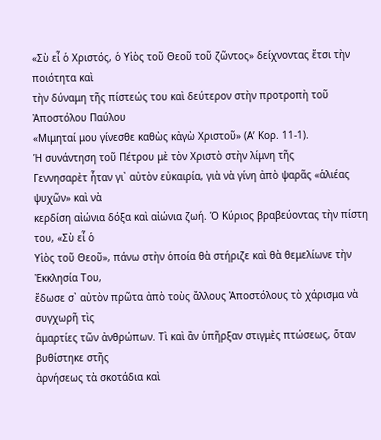«Σὺ εἶ ὁ Χριστός, ὁ Υἱὸς τοῦ Θεοῦ τοῦ ζῶντος» δείχνοντας ἔτσι τὴν ποιότητα καὶ
τὴν δύναμη τῆς πίστεώς του καὶ δεύτερον στὴν προτροπὴ τοῦ Ἀποστόλου Παύλου
«Μιμηταί μου γίνεσθε καθὼς κἀγὼ Χριστοῦ» (Α’ Κορ. 11-1).
Ἡ συνάντηση τοῦ Πέτρου μὲ τὸν Χριστὸ στὴν λίμνη τῆς
Γεννησαρὲτ ἦταν γι᾿ αὐτὸν εὐκαιρία, γιὰ νὰ γίνη ἀπὸ ψαρᾶς «ἁλιέας ψυχῶν» καὶ νὰ
κερδίση αἰώνια δόξα καὶ αἰώνια ζωή. Ὁ Κύριος βραβεύοντας τὴν πίστη του, «Σὺ εἶ ὁ
Υἱὸς τοῦ Θεοῦ», πάνω στὴν ὁποία θὰ στήριζε καὶ θὰ θεμελίωνε τὴν Ἐκκλησία Του,
ἔδωσε σ᾿ αὐτὸν πρῶτα ἀπὸ τοὺς ἄλλους Ἀποστόλους τὸ χάρισμα νὰ συγχωρῆ τὶς
ἁμαρτίες τῶν ἀνθρώπων. Τὶ καὶ ἂν ὑπῆρξαν στιγμὲς πτώσεως, ὅταν βυθίστηκε στῆς
ἀρνήσεως τὰ σκοτάδια καὶ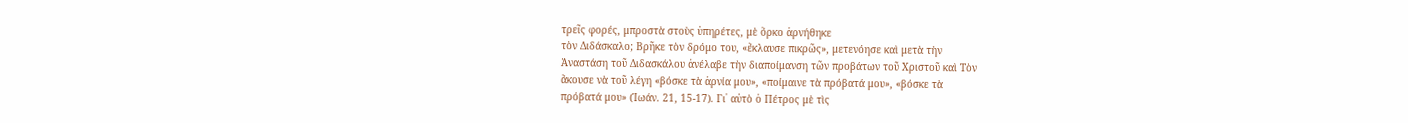τρεῖς φορές, μπροστὰ στοὺς ὑπηρέτες, μὲ ὅρκο ἀρνήθηκε
τὸν Διδάσκαλο; Βρῆκε τὸν δρόμο του, «ἔκλαυσε πικρῶς», μετενόησε καὶ μετὰ τὴν
Ἀναστάση τοῦ Διδασκάλου ἀνέλαβε τὴν διαποίμανση τῶν προβάτων τοῦ Χριστοῦ καὶ Τὸν
ἄκουσε νὰ τοῦ λέγη «βόσκε τὰ ἀρνία μου», «ποίμαινε τὰ πρόβατά μου», «βόσκε τὰ
πρόβατά μου» (Ἰωάν. 21, 15-17). Γι᾿ αὐτὸ ὁ Πέτρος μὲ τὶς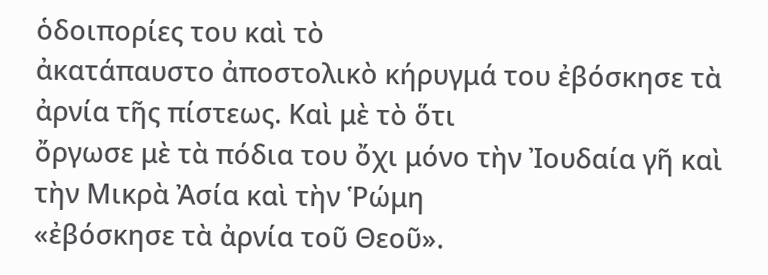ὁδοιπορίες του καὶ τὸ
ἀκατάπαυστο ἀποστολικὸ κήρυγμά του ἐβόσκησε τὰ ἀρνία τῆς πίστεως. Καὶ μὲ τὸ ὅτι
ὄργωσε μὲ τὰ πόδια του ὄχι μόνο τὴν Ἰουδαία γῆ καὶ τὴν Μικρὰ Ἀσία καὶ τὴν Ῥώμη
«ἐβόσκησε τὰ ἀρνία τοῦ Θεοῦ».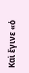Καὶ ἔγινε «ὁ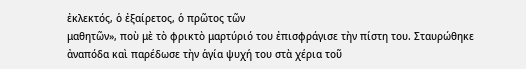ἐκλεκτός, ὁ ἐξαίρετος, ὁ πρῶτος τῶν
μαθητῶν», ποὺ μὲ τὸ φρικτὸ μαρτύριό του ἐπισφράγισε τὴν πίστη του. Σταυρώθηκε
ἀναπόδα καὶ παρέδωσε τὴν ἁγία ψυχή του στὰ χέρια τοῦ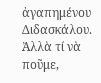ἀγαπημένου Διδασκάλου.
Ἀλλὰ τί νὰ ποῦμε,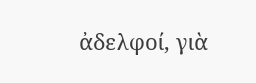ἀδελφοί, γιὰ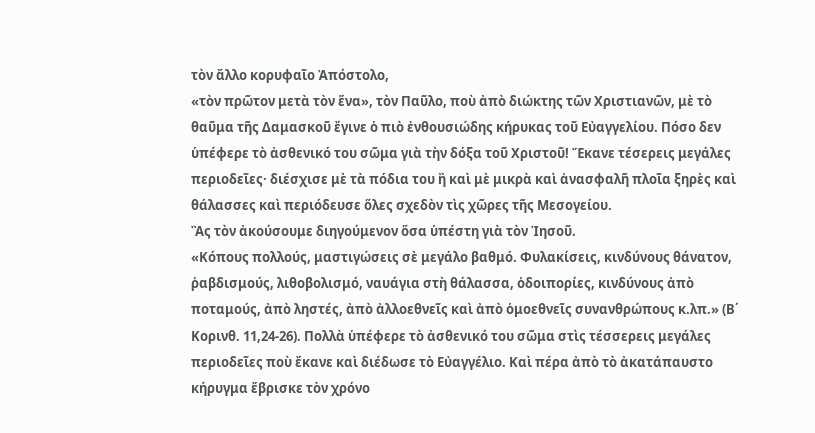τὸν ἄλλο κορυφαῖο Ἀπόστολο,
«τὸν πρῶτον μετὰ τὸν ἕνα», τὸν Παῦλο, ποὺ ἀπὸ διώκτης τῶν Χριστιανῶν, μὲ τὸ
θαῦμα τῆς Δαμασκοῦ ἔγινε ὁ πιὸ ἐνθουσιώδης κήρυκας τοῦ Εὐαγγελίου. Πόσο δεν
ὑπέφερε τὸ ἀσθενικό του σῶμα γιὰ τὴν δόξα τοῦ Χριστοῦ! Ἔκανε τέσερεις μεγάλες
περιοδεῖες· διέσχισε μὲ τὰ πόδια του ἢ καὶ μὲ μικρὰ καὶ ἀνασφαλῆ πλοῖα ξηρὲς καὶ
θάλασσες καὶ περιόδευσε ὅλες σχεδὸν τὶς χῶρες τῆς Μεσογείου.
Ἂς τὸν ἀκούσουμε διηγούμενον ὅσα ὑπέστη γιὰ τὸν Ἰησοῦ.
«Κόπους πολλούς, μαστιγώσεις σὲ μεγάλο βαθμό. Φυλακίσεις, κινδύνους θάνατον,
ῥαβδισμούς, λιθοβολισμό, ναυάγια στὴ θάλασσα, ὁδοιπορίες, κινδύνους ἀπὸ
ποταμούς, ἀπὸ ληστές, ἀπὸ ἀλλοεθνεῖς καὶ ἀπὸ ὁμοεθνεῖς συνανθρώπους κ.λπ.» (Β΄
Κορινθ. 11,24-26). Πολλὰ ὑπέφερε τὸ ἀσθενικό του σῶμα στὶς τέσσερεις μεγάλες
περιοδεῖες ποὺ ἔκανε καὶ διέδωσε τὸ Εὐαγγέλιο. Καὶ πέρα ἀπὸ τὸ ἀκατάπαυστο
κήρυγμα ἔβρισκε τὸν χρόνο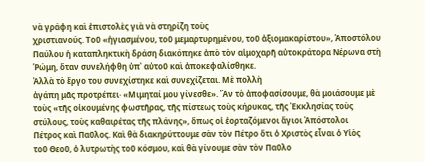νὰ γράφη καὶ ἐπιστολὲς γιὰ νὰ στηρίζη τοὺς
χριστιανούς. Τοῦ «ἡγιασμένου, τοῦ μεμαρτυρημένου, τοῦ ἀξιομακαρίστου», Ἀποστόλου
Παύλου ἡ καταπληκτικὴ δράση διακόπηκε ἀπὸ τὸν αἱμοχαρῆ αὐτοκράτορα Νέρωνα στὴ
Ῥώμη, ὅταν συνελήφθη ὑπ᾿ αὐτοῦ καὶ ἀποκεφαλίσθηκε.
Ἀλλὰ τὸ ἔργο του συνεχίστηκε καὶ συνεχίζεται. Μὲ πολλὴ
ἀγάπη μᾶς προτρέπει· «Μιμηταί μου γίνεσθε». Ἂν τὸ ἀποφασίσουμε, θὰ μοιάσουμε μὲ
τοὺς «τῆς οἰκουμένης φωστῆρας, τῆς πίστεως τοὺς κήρυκας, τῆς Ἐκκλησίας τοὺς
στύλους, τοὺς καθαιρέτας τῆς πλάνης», ὅπως οἱ ἑορταζόμενοι ἅγιοι Ἀπόστολοι
Πέτρος καὶ Παῦλος. Καὶ θὰ διακηρύττουμε σὰν τὸν Πέτρο ὅτι ὁ Χριστὸς εἶναι ὁ Υἱὸς
τοῦ Θεοῦ, ὁ λυτρωτὴς τοῦ κόσμου, καὶ θὰ γίνουμε σὰν τὸν Παῦλο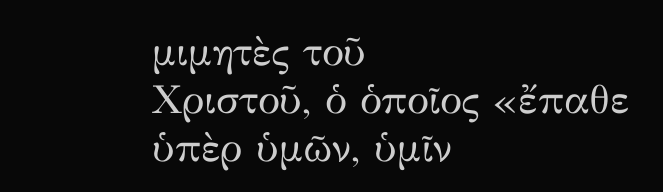μιμητὲς τοῦ
Χριστοῦ, ὁ ὁποῖος «ἔπαθε ὑπὲρ ὑμῶν, ὑμῖν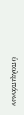ὑπολιμπάνων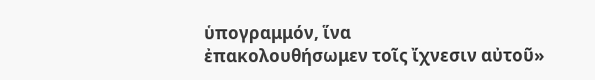ὑπογραμμόν, ἵνα
ἐπακολουθήσωμεν τοῖς ἴχνεσιν αὐτοῦ»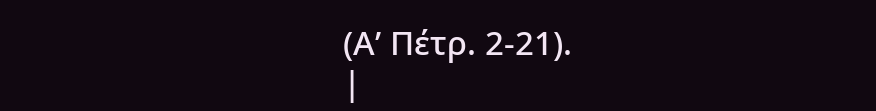(Α’ Πέτρ. 2-21).
|